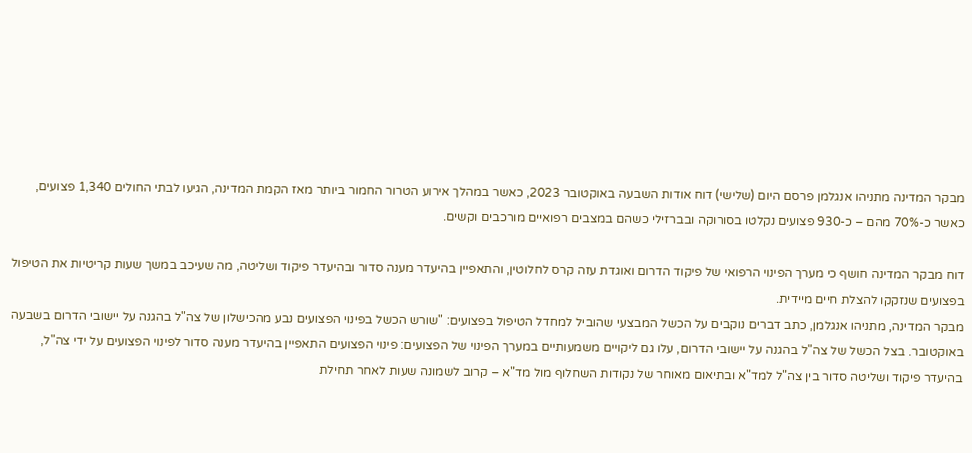מבקר המדינה מתניהו אנגלמן פרסם היום (שלישי) דוח אודות השבעה באוקטובר 2023, כאשר במהלך אירוע הטרור החמור ביותר מאז הקמת המדינה, הגיעו לבתי החולים 1,340 פצועים, כאשר כ-70% מהם – כ-930 פצועים נקלטו בסורוקה ובברזילי כשהם במצבים רפואיים מורכבים וקשים.

דוח מבקר המדינה חושף כי מערך הפינוי הרפואי של פיקוד הדרום ואוגדת עזה קרס לחלוטין, והתאפיין בהיעדר מענה סדור ובהיעדר פיקוד ושליטה, מה שעיכב במשך שעות קריטיות את הטיפול בפצועים שנזקקו להצלת חיים מיידית.
מבקר המדינה, מתניהו אנגלמן, כתב דברים נוקבים על הכשל המבצעי שהוביל למחדל הטיפול בפצועים: "שורש הכשל בפינוי הפצועים נבע מהכישלון של צה"ל בהגנה על יישובי הדרום בשבעה באוקטובר. בצל הכשל של צה"ל בהגנה על יישובי הדרום, עלו גם ליקויים משמעותיים במערך הפינוי של הפצועים: פינוי הפצועים התאפיין בהיעדר מענה סדור לפינוי הפצועים על ידי צה"ל, בהיעדר פיקוד ושליטה סדור בין צה"ל למד"א ובתיאום מאוחר של נקודות השחלוף מול מד"א – קרוב לשמונה שעות לאחר תחילת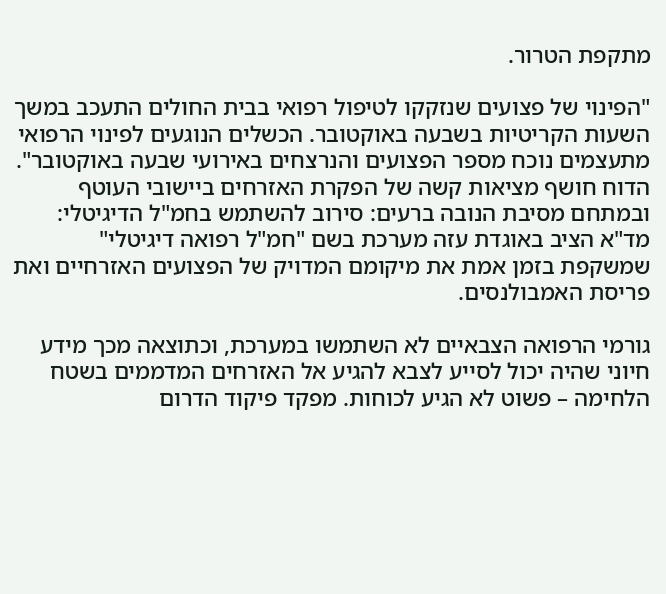מתקפת הטרור.

"הפינוי של פצועים שנזקקו לטיפול רפואי בבית החולים התעכב במשך השעות הקריטיות בשבעה באוקטובר. הכשלים הנוגעים לפינוי הרפואי מתעצמים נוכח מספר הפצועים והנרצחים באירועי שבעה באוקטובר".
הדוח חושף מציאות קשה של הפקרת האזרחים ביישובי העוטף ובמתחם מסיבת הנובה ברעים: סירוב להשתמש בחמ"ל הדיגיטלי: מד"א הציב באוגדת עזה מערכת בשם "חמ"ל רפואה דיגיטלי" שמשקפת בזמן אמת את מיקומם המדויק של הפצועים האזרחיים ואת פריסת האמבולנסים.

גורמי הרפואה הצבאיים לא השתמשו במערכת, וכתוצאה מכך מידע חיוני שהיה יכול לסייע לצבא להגיע אל האזרחים המדממים בשטח הלחימה – פשוט לא הגיע לכוחות. מפקד פיקוד הדרום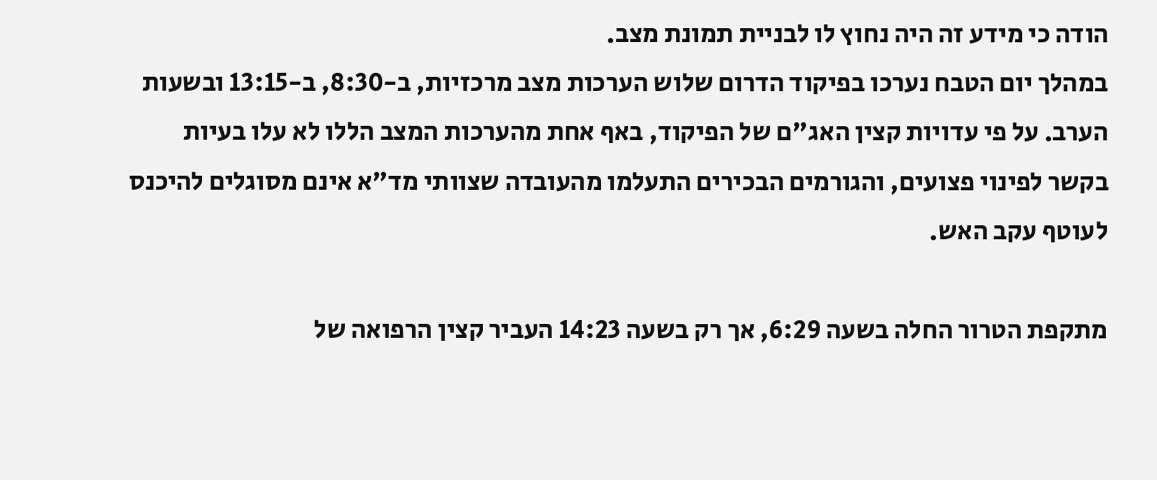הודה כי מידע זה היה נחוץ לו לבניית תמונת מצב.
במהלך יום הטבח נערכו בפיקוד הדרום שלוש הערכות מצב מרכזיות, ב-8:30, ב-13:15 ובשעות הערב. על פי עדויות קצין האג"ם של הפיקוד, באף אחת מהערכות המצב הללו לא עלו בעיות בקשר לפינוי פצועים, והגורמים הבכירים התעלמו מהעובדה שצוותי מד"א אינם מסוגלים להיכנס לעוטף עקב האש.

מתקפת הטרור החלה בשעה 6:29, אך רק בשעה 14:23 העביר קצין הרפואה של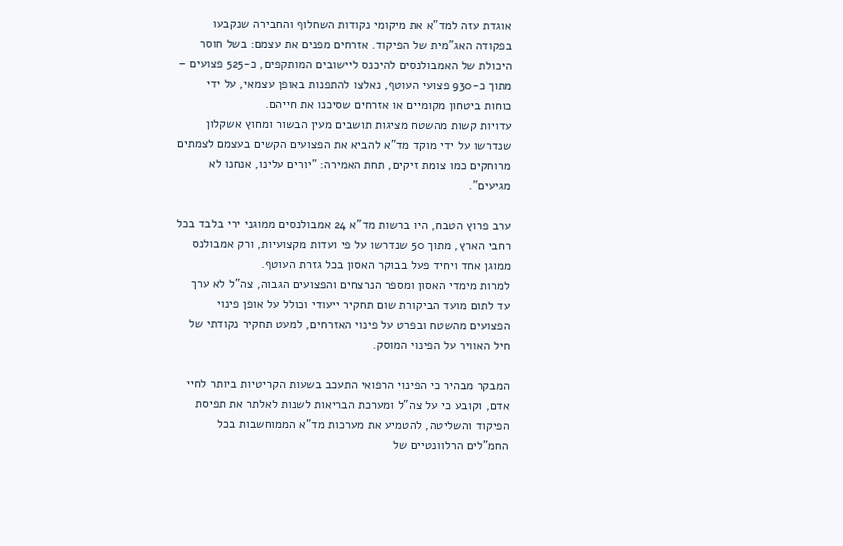אוגדת עזה למד"א את מיקומי נקודות השחלוף והחבירה שנקבעו בפקודה האג"מית של הפיקוד. אזרחים מפנים את עצמם: בשל חוסר היכולת של האמבולנסים להיכנס ליישובים המותקפים, כ-525 פצועים – מתוך כ-930 פצועי העוטף, נאלצו להתפנות באופן עצמאי, על ידי כוחות ביטחון מקומיים או אזרחים שסיכנו את חייהם.
עדויות קשות מהשטח מציגות תושבים מעין הבשור ומחוץ אשקלון שנדרשו על ידי מוקד מד"א להביא את הפצועים הקשים בעצמם לצמתים מרוחקים כמו צומת זיקים, תחת האמירה: "יורים עלינו, אנחנו לא מגיעים".

ערב פרוץ הטבח, היו ברשות מד"א 24 אמבולנסים ממוגני ירי בלבד בכל רחבי הארץ, מתוך 50 שנדרשו על פי ועדות מקצועיות, ורק אמבולנס ממוגן אחד ויחיד פעל בבוקר האסון בכל גזרת העוטף.
למרות מימדי האסון ומספר הנרצחים והפצועים הגבוה, צה"ל לא ערך עד לתום מועד הביקורת שום תחקיר ייעודי וכולל על אופן פינוי הפצועים מהשטח ובפרט על פינוי האזרחים, למעט תחקיר נקודתי של חיל האוויר על הפינוי המוסק.

המבקר מבהיר כי הפינוי הרפואי התעכב בשעות הקריטיות ביותר לחיי אדם, וקובע כי על צה"ל ומערכת הבריאות לשנות לאלתר את תפיסת הפיקוד והשליטה, להטמיע את מערכות מד"א הממוחשבות בכל החמ"לים הרלוונטיים של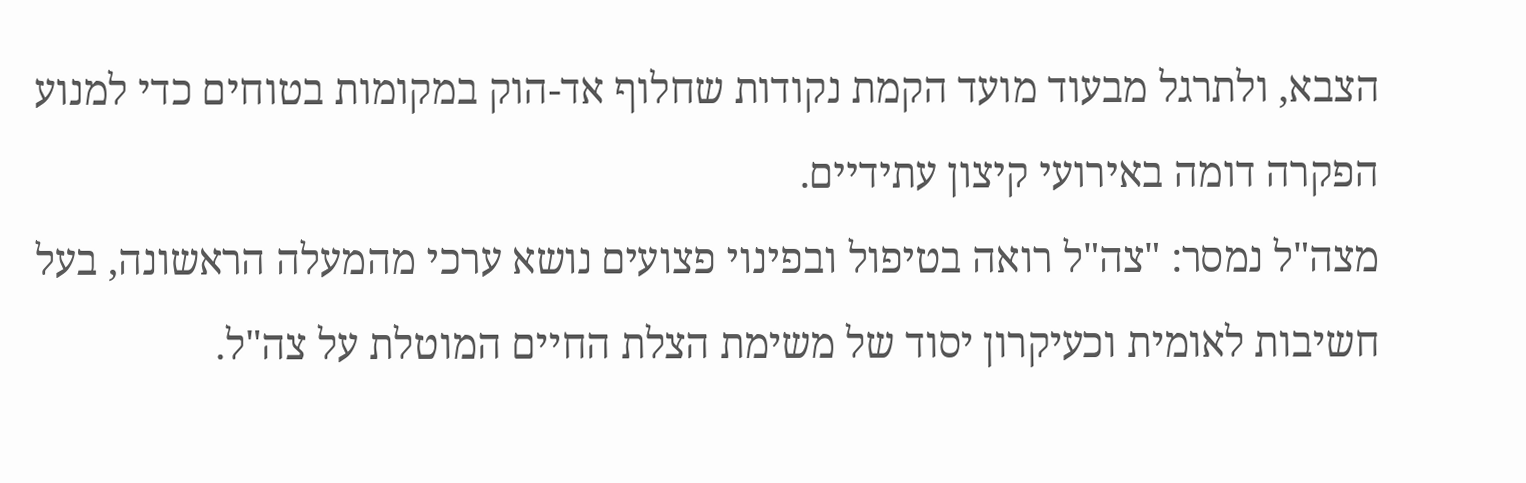הצבא, ולתרגל מבעוד מועד הקמת נקודות שחלוף אד-הוק במקומות בטוחים כדי למנוע הפקרה דומה באירועי קיצון עתידיים.
מצה"ל נמסר: "צה"ל רואה בטיפול ובפינוי פצועים נושא ערכי מהמעלה הראשונה, בעל חשיבות לאומית וכעיקרון יסוד של משימת הצלת החיים המוטלת על צה"ל.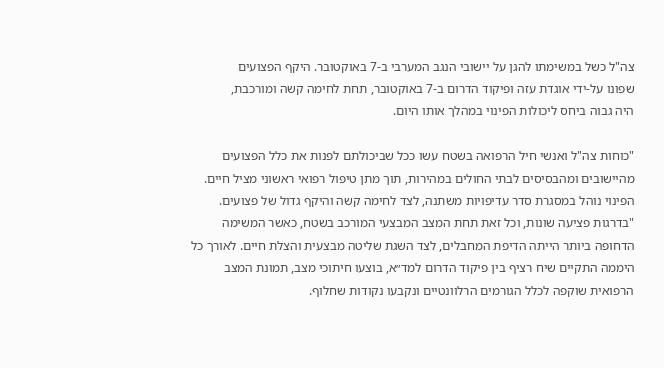צה"ל כשל במשימתו להגן על יישובי הנגב המערבי ב-7 באוקטובר. היקף הפצועים
שפונו על-ידי אוגדת עזה ופיקוד הדרום ב-7 באוקטובר, תחת לחימה קשה ומורכבת,
היה גבוה ביחס ליכולות הפינוי במהלך אותו היום.

"כוחות צה"ל ואנשי חיל הרפואה בשטח עשו ככל שביכולתם לפנות את כלל הפצועים מהיישובים ומהבסיסים לבתי החולים במהירות, תוך מתן טיפול רפואי ראשוני מציל חיים. הפינוי נוהל במסגרת סדר עדיפויות משתנה, לצד לחימה קשה והיקף גדול של פצועים.
"בדרגות פציעה שונות, וכל זאת תחת המצב המבצעי המורכב בשטח, כאשר המשימה הדחופה ביותר הייתה הדיפת המחבלים, לצד השגת שליטה מבצעית והצלת חיים. לאורך כל היממה התקיים שיח רציף בין פיקוד הדרום למד״א, בוצעו חיתוכי מצב, תמונת המצב הרפואית שוקפה לכלל הגורמים הרלוונטיים ונקבעו נקודות שחלוף.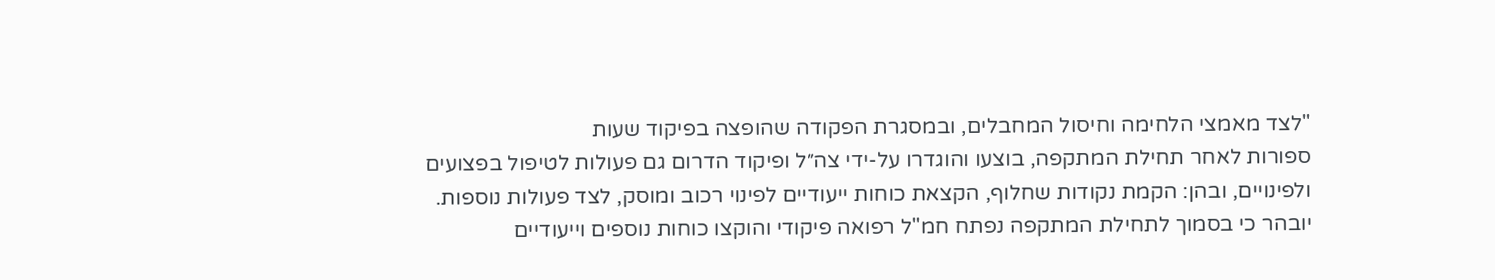"לצד מאמצי הלחימה וחיסול המחבלים, ובמסגרת הפקודה שהופצה בפיקוד שעות
ספורות לאחר תחילת המתקפה, בוצעו והוגדרו על-ידי צה״ל ופיקוד הדרום גם פעולות לטיפול בפצועים ולפינויים, ובהן: הקמת נקודות שחלוף, הקצאת כוחות ייעודיים לפינוי רכוב ומוסק, לצד פעולות נוספות. יובהר כי בסמוך לתחילת המתקפה נפתח חמ"ל רפואה פיקודי והוקצו כוחות נוספים וייעודיים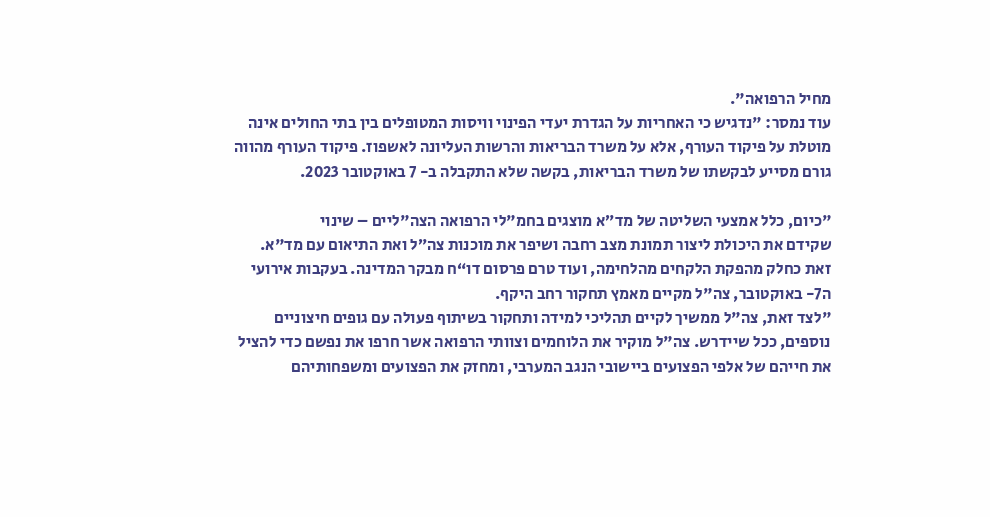מחיל הרפואה".
עוד נמסר: "נדגיש כי האחריות על הגדרת יעדי הפינוי וויסות המטופלים בין בתי החולים אינה מוטלת על פיקוד העורף, אלא על משרד הבריאות והרשות העליונה לאשפוז. פיקוד העורף מהווה גורם מסייע לבקשתו של משרד הבריאות, בקשה שלא התקבלה ב- 7 באוקטובר 2023.

"כיום, כלל אמצעי השליטה של מד״א מוצגים בחמ"לי הרפואה הצה"ליים – שינוי
שקידם את היכולת ליצור תמונת מצב רחבה ושיפר את מוכנות צה״ל ואת התיאום עם מד"א. זאת כחלק מהפקת הלקחים מהלחימה, ועוד טרם פרסום דו“ח מבקר המדינה. בעקבות אירועי ה7- באוקטובר, צה"ל מקיים מאמץ תחקור רחב היקף.
"לצד זאת, צה"ל ממשיך לקיים תהליכי למידה ותחקור בשיתוף פעולה עם גופים חיצוניים נוספים, ככל שיידרש. צה"ל מוקיר את הלוחמים וצוותי הרפואה אשר חרפו את נפשם כדי להציל את חייהם של אלפי הפצועים ביישובי הנגב המערבי, ומחזק את הפצועים ומשפחותיהם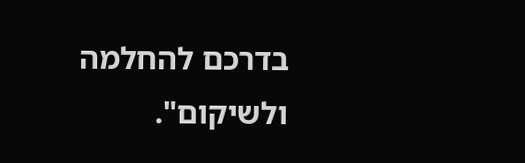בדרכם להחלמה ולשיקום".